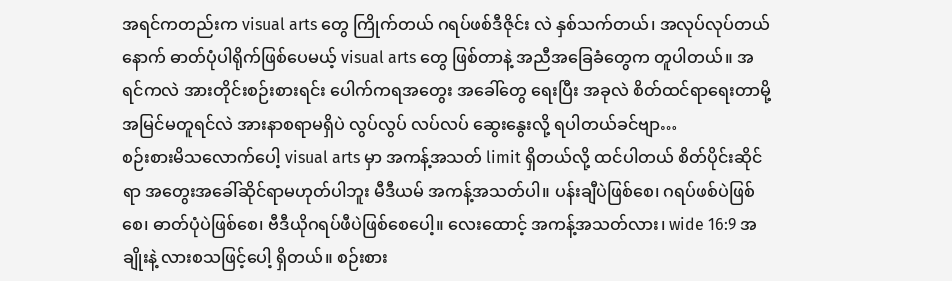အရင်ကတည်းက visual arts တွေ ကြိုက်တယ် ဂရပ်ဖစ်ဒီဇိုင်း လဲ နှစ်သက်တယ်၊ အလုပ်လုပ်တယ် နောက် ဓာတ်ပုံပါရိုက်ဖြစ်ပေမယ့် visual arts တွေ ဖြစ်တာနဲ့ အညီအခြေခံတွေက တူပါတယ်။ အရင်ကလဲ အားတိုင်းစဉ်းစားရင်း ပေါက်ကရအတွေး အခေါ်တွေ ရေးပြီး အခုလဲ စိတ်ထင်ရာရေးတာမို့ အမြင်မတူရင်လဲ အားနာစရာမရှိပဲ လွပ်လွပ် လပ်လပ် ဆွေးနွေးလို့ ရပါတယ်ခင်ဗျာ…
စဉ်းစားမိသလောက်ပေါ့ visual arts မှာ အကန့်အသတ် limit ရှိတယ်လို့ ထင်ပါတယ် စိတ်ပိုင်းဆိုင်ရာ အတွေးအခေါ်ဆိုင်ရာမဟုတ်ပါဘူး မီဒီယမ် အကန့်အသတ်ပါ။ ပန်းချီပဲဖြစ်စေ၊ ဂရပ်ဖစ်ပဲဖြစ်စေ၊ ဓာတ်ပုံပဲဖြစ်စေ၊ ဗီဒီယိုဂရပ်ဖီပဲဖြစ်စေပေါ့။ လေးထောင့် အကန့်အသတ်လား၊ wide 16:9 အချိုးနဲ့ လားစသဖြင့်ပေါ့ ရှိတယ်။ စဉ်းစား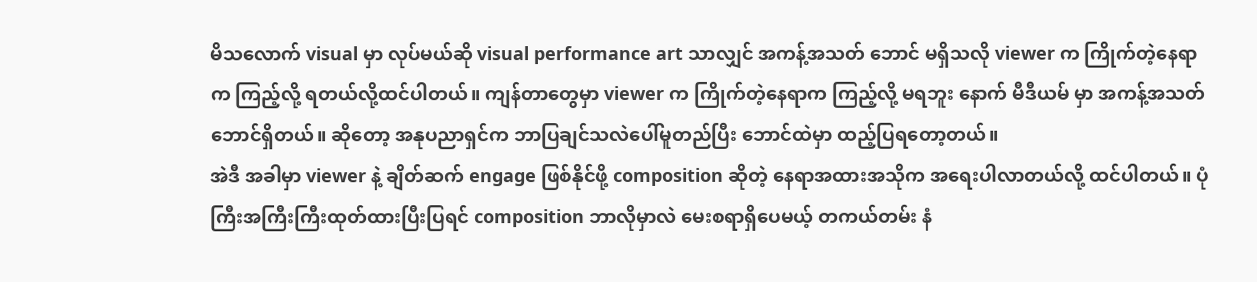မိသလောက် visual မှာ လုပ်မယ်ဆို visual performance art သာလျှင် အကန့်အသတ် ဘောင် မရှိသလို viewer က ကြိုက်တဲ့နေရာက ကြည့်လို့ ရတယ်လို့ထင်ပါတယ်။ ကျန်တာတွေမှာ viewer က ကြိုက်တဲ့နေရာက ကြည့်လို့ မရဘူး နောက် မီဒီယမ် မှာ အကန့်အသတ် ဘောင်ရှိတယ်။ ဆိုတော့ အနုပညာရှင်က ဘာပြချင်သလဲပေါ်မူတည်ပြီး ဘောင်ထဲမှာ ထည့်ပြရတော့တယ်။
အဲဒီ အခါမှာ viewer နဲ့ ချိတ်ဆက် engage ဖြစ်နိုင်ဖို့ composition ဆိုတဲ့ နေရာအထားအသိုက အရေးပါလာတယ်လို့ ထင်ပါတယ်။ ပုံကြီးအကြီးကြီးထုတ်ထားပြီးပြရင် composition ဘာလိုမှာလဲ မေးစရာရှိပေမယ့် တကယ်တမ်း နံ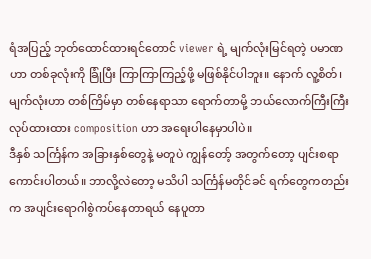ရံအပြည့် ဘုတ်ထောင်ထားရင်တောင် viewer ရဲ့ မျက်လုံးမြင်ရတဲ့ ပမာဏဟာ တစ်ခုလုံးကို ခြုံပြီး ကြာကြာကြည့်ဖို့ မဖြစ်နိုင်ပါဘူး။ နောက် လူ့စိတ်၊ မျက်လုံးဟာ တစ်ကြိမ်မှာ တစ်နေရာသာ ရောက်တာမို့ ဘယ်လောက်ကြီးကြီး လုပ်ထားထား composition ဟာ အရေးပါနေမှာပါပဲ။
ဒီနှစ် သင်္ကြန်က အခြားနှစ်တွေနဲ့ မတူပဲ ကျွန်တော့် အတွက်တော့ ပျင်းစရာကောင်းပါတယ်။ ဘာလို့လဲတော့ မသိပါ သင်္ကြန်မတိုင်ခင် ရက်တွေကတည်းက အပျင်းရောဂါစွဲကပ်နေတာရယ် နေပူတာ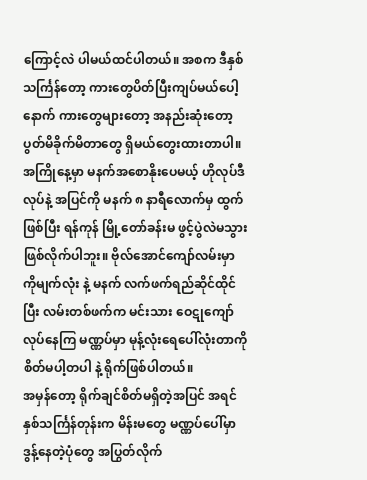ကြောင့်လဲ ပါမယ်ထင်ပါတယ်။ အစက ဒီနှစ်သင်္ကြန်တော့ ကားတွေပိတ်ပြီးကျပ်မယ်ပေါ့ နောက် ကားတွေများတော့ အနည်းဆုံးတော့ ပွတ်မိခိုက်မိတာတွေ ရှိမယ်တွေးထားတာပါ။ အကြိုနေ့မှာ မနက်အစောနိုးပေမယ့် ဟိုလုပ်ဒီလုပ်နဲ့ အပြင်ကို မနက် ၈ နာရီလောက်မှ ထွက်ဖြစ်ပြီး ရန်ကုန် မြို့တော်ခန်းမ ဖွင့်ပွဲလဲမသွားဖြစ်လိုက်ပါဘူး။ ဗိုလ်အောင်ကျော်လမ်းမှာ ကိုမျက်လုံး နဲ့ မနက် လက်ဖက်ရည်ဆိုင်ထိုင်ပြီး လမ်းတစ်ဖက်က မင်းသား ဝေဋုကျော် လုပ်နေကြ မဏ္ဏပ်မှာ မုန့်လုံးရေပေါ်လုံးတာကို စိတ်မပါ့တပါ နဲ့ ရိုက်ဖြစ်ပါတယ်။
အမှန်တော့ ရိုက်ချင်စိတ်မရှိတဲ့အပြင် အရင်နှစ်သင်္ကြန်တုန်းက မိန်းမတွေ မဏ္ဏပ်ပေါ်မှာ ဒွန့်နေတဲ့ပုံတွေ အပြွတ်လိုက်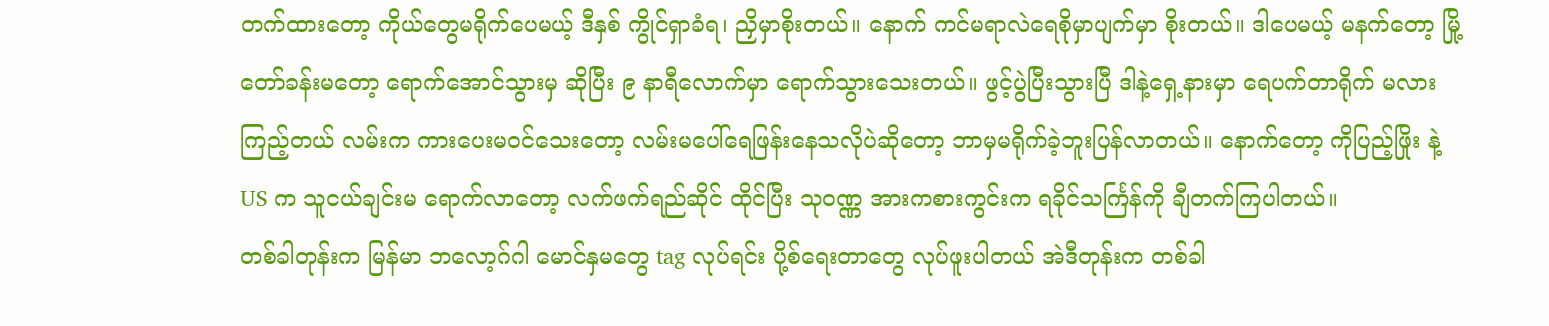တက်ထားတော့ ကိုယ်တွေမရိုက်ပေမယ့် ဒီနှစ် ကွိုင်ရှာခံရ၊ ညှိမှာစိုးတယ်။ နောက် ကင်မရာလဲရေစိုမှာပျက်မှာ စိုးတယ်။ ဒါပေမယ့် မနက်တော့ မြို့တော်ခန်းမတော့ ရောက်အောင်သွားမှ ဆိုပြီး ၉ နာရီလောက်မှာ ရောက်သွားသေးတယ်။ ဖွင့်ပွဲပြီးသွားပြီ ဒါနဲ့ရှေ့နားမှာ ရေပက်တာရိုက် မလားကြည့်တယ် လမ်းက ကားပေးမဝင်သေးတော့ လမ်းမပေါ်ရေဖြန်းနေသလိုပဲဆိုတော့ ဘာမှမရိုက်ခဲ့ဘူးပြန်လာတယ်။ နောက်တော့ ကိုပြည့်ဖြိုး နဲ့ US က သူငယ်ချင်းမ ရောက်လာတော့ လက်ဖက်ရည်ဆိုင် ထိုင်ပြီး သုဝဏ္ဏ အားကစားကွင်းက ရခိုင်သင်္ကြန်ကို ချီတက်ကြပါတယ်။
တစ်ခါတုန်းက မြန်မာ ဘလော့ဂ်ဂါ မောင်နှမတွေ tag လုပ်ရင်း ပို့စ်ရေးတာတွေ လုပ်ဖူးပါတယ် အဲဒီတုန်းက တစ်ခါ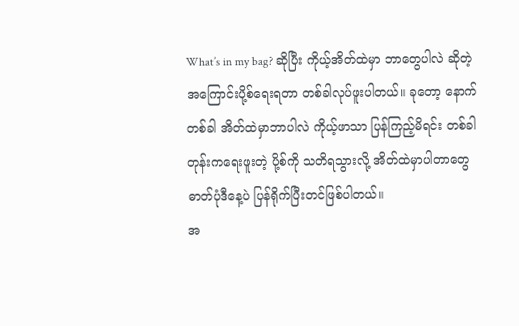What’s in my bag? ဆိုပြီး ကိုယ့်အိတ်ထဲမှာ ဘာတွေပါလဲ ဆိုတဲ့ အကြောင်းပို့စ်ရေးရတာ တစ်ခါလုပ်ဖူးပါတယ်။ ခုတော့ နောက်တစ်ခါ အိတ်ထဲမှာဘာပါလဲ ကိုယ့်ဖာသာ ပြန်ကြည့်မိရင်း တစ်ခါတုန်းကရေးဖူးတဲ့ ပို့စ်ကို သတိရသွားလို့ အိတ်ထဲမှာပါတာတွေ ဓာတ်ပုံဒီနေ့ပဲ ပြန်ရိုက်ပြီးတင်ဖြစ်ပါတယ်။
အ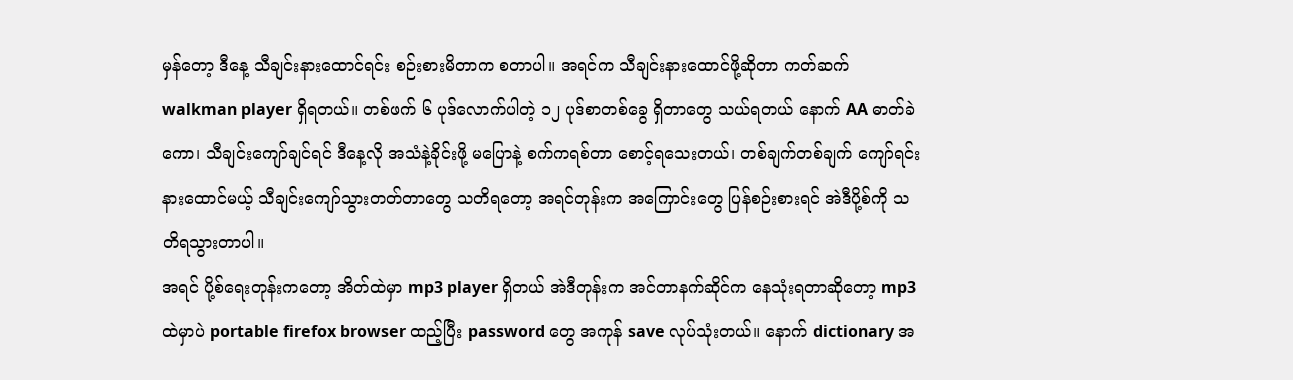မှန်တော့ ဒီနေ့ သီချင်းနားထောင်ရင်း စဉ်းစားမိတာက စတာပါ။ အရင်က သီချင်းနားထောင်ဖို့ဆိုတာ ကတ်ဆက် walkman player ရှိရတယ်။ တစ်ဖက် ၆ ပုဒ်လောက်ပါတဲ့ ၁၂ ပုဒ်စာတစ်ခွေ ရှိတာတွေ သယ်ရတယ် နောက် AA ဓာတ်ခဲကော၊ သီချင်းကျော်ချင်ရင် ဒီနေ့လို အသံနဲ့ခိုင်းဖို့ မပြောနဲ့ စက်ကရစ်တာ စောင့်ရသေးတယ်၊ တစ်ချက်တစ်ချက် ကျော်ရင်း နားထောင်မယ့် သီချင်းကျော်သွားတတ်တာတွေ သတိရတော့ အရင်တုန်းက အကြောင်းတွေ ပြန်စဉ်းစားရင် အဲဒီပို့စ်ကို သတိရသွားတာပါ။
အရင် ပို့စ်ရေးတုန်းကတော့ အိတ်ထဲမှာ mp3 player ရှိတယ် အဲဒီတုန်းက အင်တာနက်ဆိုင်က နေသုံးရတာဆိုတော့ mp3 ထဲမှာပဲ portable firefox browser ထည့်ပြီး password တွေ အကုန် save လုပ်သုံးတယ်။ နောက် dictionary အ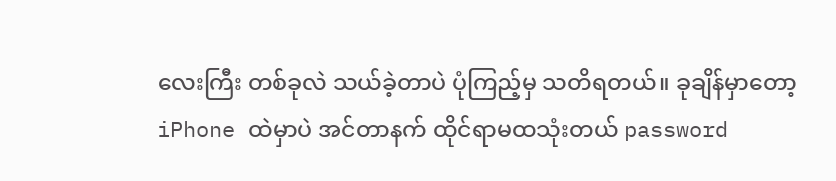လေးကြီး တစ်ခုလဲ သယ်ခဲ့တာပဲ ပုံကြည့်မှ သတိရတယ်။ ခုချိန်မှာတော့ iPhone ထဲမှာပဲ အင်တာနက် ထိုင်ရာမထသုံးတယ် password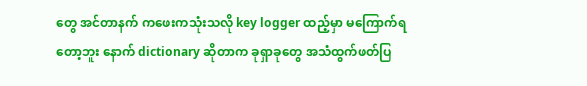တွေ အင်တာနက် ကဖေးကသုံးသလို key logger ထည့်မှာ မကြောက်ရတော့ဘူး နောက် dictionary ဆိုတာက ခုရှာခုတွေ အသံထွက်ဖတ်ပြ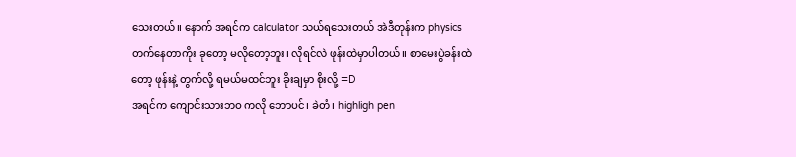သေးတယ်။ နောက် အရင်က calculator သယ်ရသေးတယ် အဲဒီတုန်းက physics တက်နေတာကိုး ခုတော့ မလိုတော့ဘူး၊ လိုရင်လဲ ဖုန်းထဲမှာပါတယ်။ စာမေးပွဲခန်းထဲတော့ ဖုန်းနဲ့ တွက်လို့ ရမယ်မထင်ဘူး ခိုးချမှာ စိုးလို့ =D
အရင်က ကျောင်းသားဘဝ ကလို ဘောပင်၊ ခဲတံ၊ highligh pen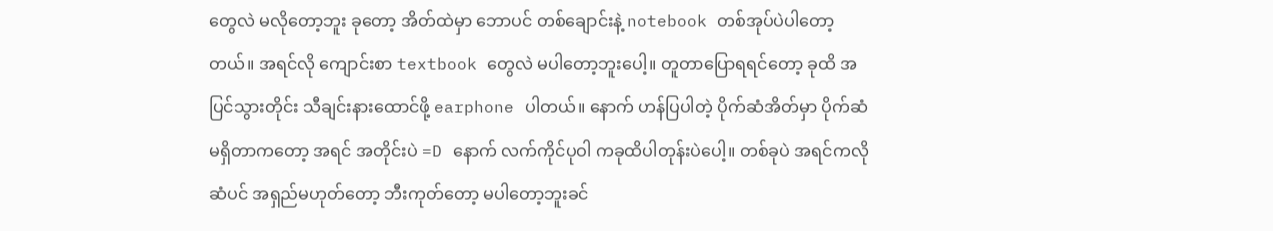တွေလဲ မလိုတော့ဘူး ခုတော့ အိတ်ထဲမှာ ဘောပင် တစ်ချောင်းနဲ့ notebook တစ်အုပ်ပဲပါတော့တယ်။ အရင်လို ကျောင်းစာ textbook တွေလဲ မပါတော့ဘူးပေါ့။ တူတာပြောရရင်တော့ ခုထိ အပြင်သွားတိုင်း သီချင်းနားထောင်ဖို့ earphone ပါတယ်။ နောက် ဟန်ပြပါတဲ့ ပိုက်ဆံအိတ်မှာ ပိုက်ဆံမရှိတာကတော့ အရင် အတိုင်းပဲ =D နောက် လက်ကိုင်ပုဝါ ကခုထိပါတုန်းပဲပေါ့။ တစ်ခုပဲ အရင်ကလို ဆံပင် အရှည်မဟုတ်တော့ ဘီးကုတ်တော့ မပါတော့ဘူးခင်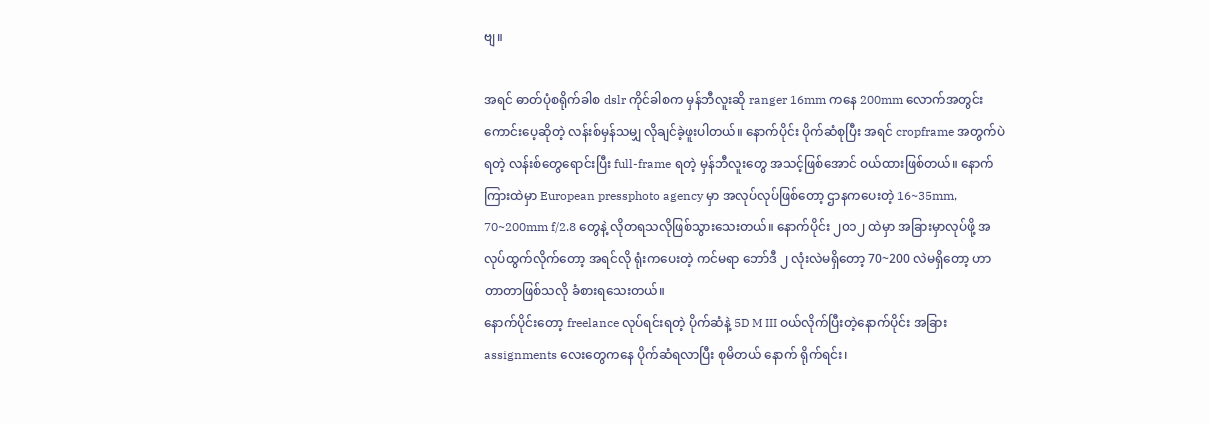ဗျ။

အရင် ဓာတ်ပုံစရိုက်ခါစ dslr ကိုင်ခါစက မှန်ဘီလူးဆို ranger 16mm ကနေ 200mm လောက်အတွင်း ကောင်းပေ့ဆိုတဲ့ လန်းစ်မှန်သမျှ လိုချင်ခဲ့ဖူးပါတယ်။ နောက်ပိုင်း ပိုက်ဆံစုပြီး အရင် cropframe အတွက်ပဲရတဲ့ လန်းစ်တွေရောင်းပြီး full-frame ရတဲ့ မှန်ဘီလူးတွေ အသင့်ဖြစ်အောင် ဝယ်ထားဖြစ်တယ်။ နောက်ကြားထဲမှာ European pressphoto agency မှာ အလုပ်လုပ်ဖြစ်တော့ ဌာနကပေးတဲ့ 16~35mm, 70~200mm f/2.8 တွေနဲ့ လိုတရသလိုဖြစ်သွားသေးတယ်။ နောက်ပိုင်း ၂၀၁၂ ထဲမှာ အခြားမှာလုပ်ဖို့ အလုပ်ထွက်လိုက်တော့ အရင်လို ရုံးကပေးတဲ့ ကင်မရာ ဘော်ဒီ ၂ လုံးလဲမရှိတော့ 70~200 လဲမရှိတော့ ဟာတာတာဖြစ်သလို ခံစားရသေးတယ်။
နောက်ပိုင်းတော့ freelance လုပ်ရင်းရတဲ့ ပိုက်ဆံနဲ့ 5D M III ဝယ်လိုက်ပြီးတဲ့နောက်ပိုင်း အခြား assignments လေးတွေကနေ ပိုက်ဆံရလာပြီး စုမိတယ် နောက် ရိုက်ရင်း၊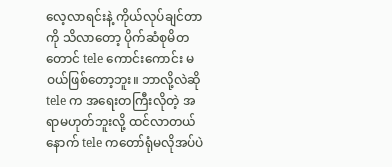လေ့လာရင်းနဲ့ ကိုယ်လုပ်ချင်တာကို သိလာတော့ ပိုက်ဆံစုမိတတောင် tele ကောင်းကောင်း မဝယ်ဖြစ်တော့ဘူး။ ဘာလို့လဲဆို tele က အရေးတကြီးလိုတဲ့ အရာမဟုတ်ဘူးလို့ ထင်လာတယ် နောက် tele ကတော်ရုံမလိုအပ်ပဲ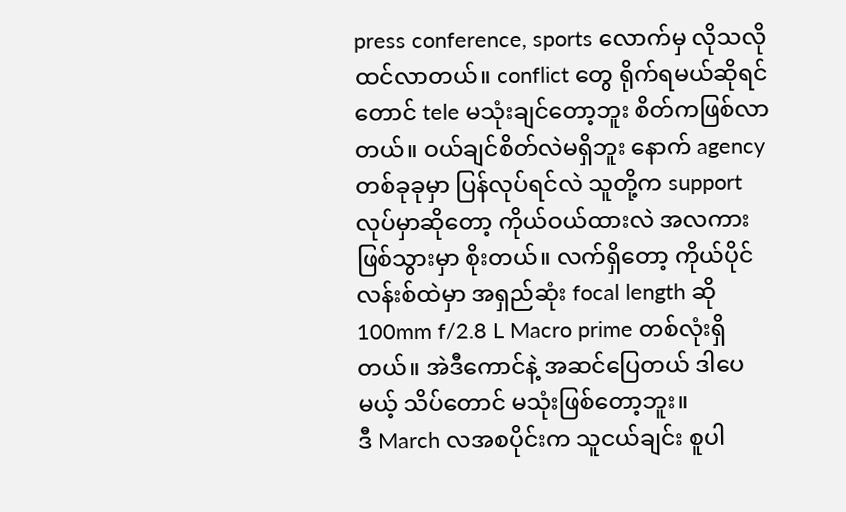press conference, sports လောက်မှ လိုသလိုထင်လာတယ်။ conflict တွေ ရိုက်ရမယ်ဆိုရင်တောင် tele မသုံးချင်တော့ဘူး စိတ်ကဖြစ်လာတယ်။ ဝယ်ချင်စိတ်လဲမရှိဘူး နောက် agency တစ်ခုခုမှာ ပြန်လုပ်ရင်လဲ သူတို့က support လုပ်မှာဆိုတော့ ကိုယ်ဝယ်ထားလဲ အလကားဖြစ်သွားမှာ စိုးတယ်။ လက်ရှိတော့ ကိုယ်ပိုင်လန်းစ်ထဲမှာ အရှည်ဆုံး focal length ဆို 100mm f/2.8 L Macro prime တစ်လုံးရှိတယ်။ အဲဒီကောင်နဲ့ အဆင်ပြေတယ် ဒါပေမယ့် သိပ်တောင် မသုံးဖြစ်တော့ဘူး။
ဒီ March လအစပိုင်းက သူငယ်ချင်း စူပါ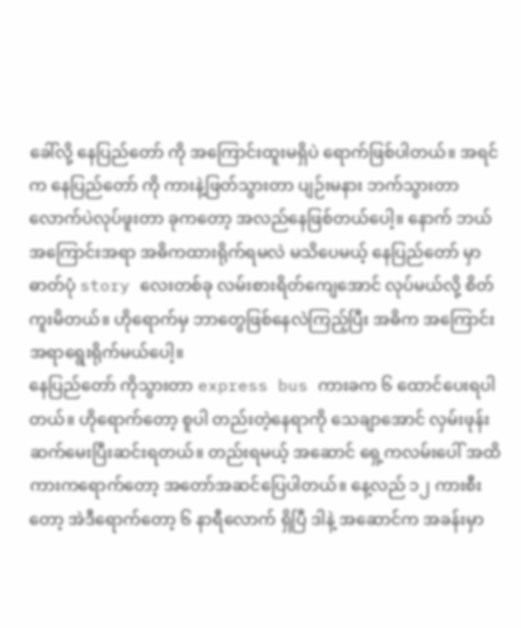ခေါ်လို့ နေပြည်တော် ကို အကြောင်းထူးမရှိပဲ ရောက်ဖြစ်ပါတယ်။ အရင်က နေပြည်တော် ကို ကားနဲ့ဖြတ်သွားတာ ပျဉ်းမနား ဘက်သွားတာလောက်ပဲလုပ်ဖူးတာ ခုကတော့ အလည်နေဖြစ်တယ်ပေါ့။ နောက် ဘယ်အကြောင်းအရာ အဓိကထားရိုက်ရမလဲ မသိပေမယ့် နေပြည်တော် မှာ ဓာတ်ပုံ story လေးတစ်ခု လမ်းစားရိတ်ကျေအောင် လုပ်မယ်လို့ စိတ်ကူးမိတယ်။ ဟိုရောက်မှ ဘာတွေဖြစ်နေလဲကြည့်ပြီး အဓိက အကြောင်းအရာရွေးရိုက်မယ်ပေါ့။
နေပြည်တော် ကိုသွားတာ express bus ကားခက ၆ ထောင်ပေးရပါတယ်။ ဟိုရောက်တော့ စူပါ တည်းတဲ့နေရာကို သေချာအောင် လှမ်းဖုန်းဆက်မေးပြီးဆင်းရတယ်။ တည်းရမယ့် အဆောင် ရှေ့ကလမ်းပေါ် အထိ ကားကရောက်တော့ အတော်အဆင်ပြေပါတယ်။ နေ့လည် ၁၂ ကားစီးတော့ အဲဒီရောက်တော့ ၆ နာရီလောက် ရှိပြီ ဒါနဲ့ အဆောင်က အခန်းမှာ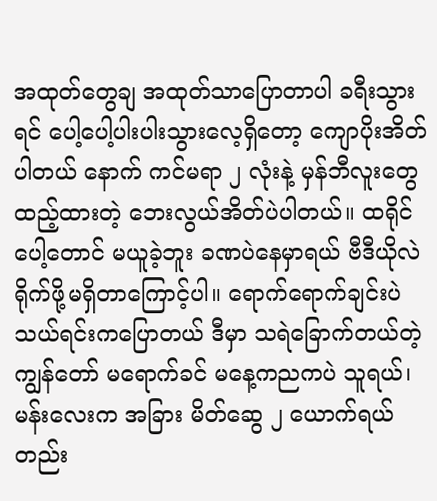အထုတ်တွေချ အထုတ်သာပြောတာပါ ခရီးသွားရင် ပေါ့ပေါ့ပါးပါးသွားလေ့ရှိတော့ ကျောပိုးအိတ်ပါတယ် နောက် ကင်မရာ ၂ လုံးနဲ့ မှန်ဘီလူးတွေ ထည့်ထားတဲ့ ဘေးလွယ်အိတ်ပဲပါတယ်။ ထရိုင်ပေါ့တောင် မယူခဲ့ဘူး ခဏပဲနေမှာရယ် ဗီဒီယိုလဲ ရိုက်ဖို့မရှိတာကြောင့်ပါ။ ရောက်ရောက်ချင်းပဲ သယ်ရင်းကပြောတယ် ဒီမှာ သရဲခြောက်တယ်တဲ့ ကျွန်တော် မရောက်ခင် မနေ့ကညကပဲ သူရယ်၊ မန်းလေးက အခြား မိတ်ဆွေ ၂ ယောက်ရယ် တည်း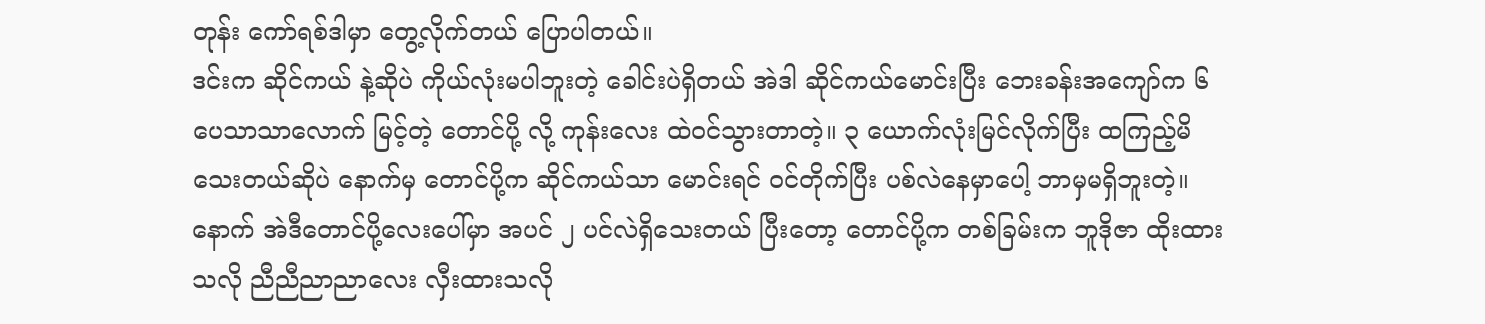တုန်း ကော်ရစ်ဒါမှာ တွေ့လိုက်တယ် ပြောပါတယ်။
ဒင်းက ဆိုင်ကယ် နဲ့ဆိုပဲ ကိုယ်လုံးမပါဘူးတဲ့ ခေါင်းပဲရှိတယ် အဲဒါ ဆိုင်ကယ်မောင်းပြီး ဘေးခန်းအကျော်က ၆ ပေသာသာလောက် မြင့်တဲ့ တောင်ပို့ လို့ ကုန်းလေး ထဲဝင်သွားတာတဲ့။ ၃ ယောက်လုံးမြင်လိုက်ပြီး ထကြည့်မိသေးတယ်ဆိုပဲ နောက်မှ တောင်ပို့က ဆိုင်ကယ်သာ မောင်းရင် ဝင်တိုက်ပြီး ပစ်လဲနေမှာပေါ့ ဘာမှမရှိဘူးတဲ့။ နောက် အဲဒီတောင်ပို့လေးပေါ်မှာ အပင် ၂ ပင်လဲရှိသေးတယ် ပြီးတော့ တောင်ပို့က တစ်ခြမ်းက ဘူဒိုဇာ ထိုးထားသလို ညီညီညာညာလေး လှီးထားသလို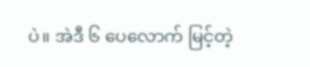ပဲ။ အဲဒီ ၆ ပေလောက် မြင့်တဲ့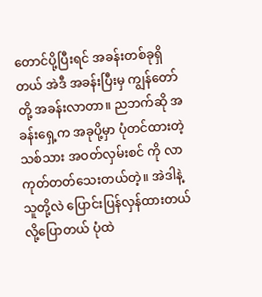တောင်ပို့ပြီးရင် အခန်းတစ်ခုရှိတယ် အဲဒီ အခန်းပြီးမှ ကျွန်တော်တို့ အခန်းလာတာ။ ညဘက်ဆို အခန်းရှေ့က အခုပို့မှာ ပုံတင်ထားတဲ့ သစ်သား အဝတ်လှမ်းစင် ကို လာကုတ်တတ်သေးတယ်တဲ့။ အဲဒါနဲ့ သူတို့လဲ ပြောင်းပြန်လှန်ထားတယ်လို့ပြောတယ် ပုံထဲ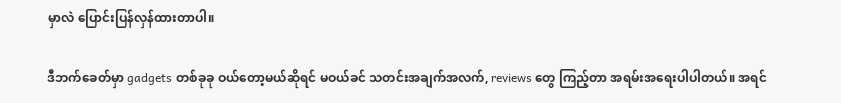မှာလဲ ပြောင်းပြန်လှန်ထားတာပါ။

ဒီဘက်ခေတ်မှာ gadgets တစ်ခုခု ဝယ်တော့မယ်ဆိုရင် မဝယ်ခင် သတင်းအချက်အလက်, reviews တွေ ကြည့်တာ အရမ်းအရေးပါပါတယ်။ အရင်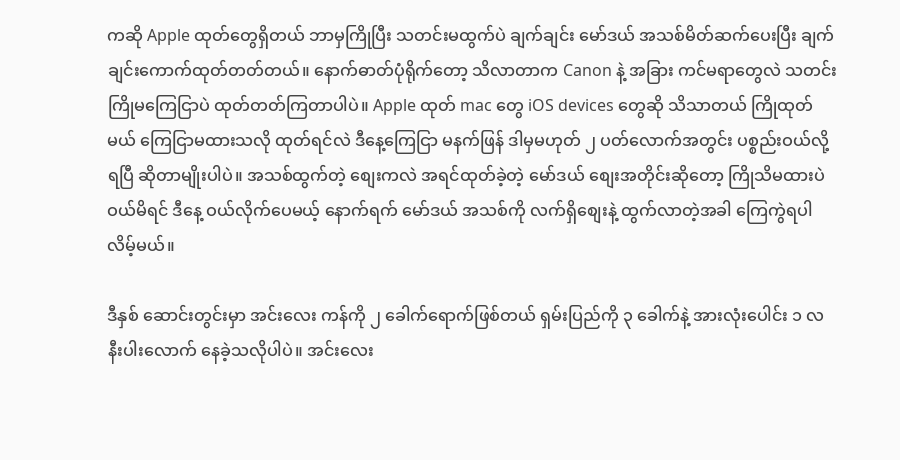ကဆို Apple ထုတ်တွေရှိတယ် ဘာမှကြိုပြီး သတင်းမထွက်ပဲ ချက်ချင်း မော်ဒယ် အသစ်မိတ်ဆက်ပေးပြီး ချက်ချင်းကောက်ထုတ်တတ်တယ်။ နောက်ဓာတ်ပုံရိုက်တော့ သိလာတာက Canon နဲ့ အခြား ကင်မရာတွေလဲ သတင်းကြိုမကြေငြာပဲ ထုတ်တတ်ကြတာပါပဲ။ Apple ထုတ် mac တွေ iOS devices တွေဆို သိသာတယ် ကြိုထုတ်မယ် ကြေငြာမထားသလို ထုတ်ရင်လဲ ဒီနေ့ကြေငြာ မနက်ဖြန် ဒါမှမဟုတ် ၂ ပတ်လောက်အတွင်း ပစ္စည်းဝယ်လို့ရပြီ ဆိုတာမျိုးပါပဲ။ အသစ်ထွက်တဲ့ စျေးကလဲ အရင်ထုတ်ခဲ့တဲ့ မော်ဒယ် စျေးအတိုင်းဆိုတော့ ကြိုသိမထားပဲ ဝယ်မိရင် ဒီနေ့ ဝယ်လိုက်ပေမယ့် နောက်ရက် မော်ဒယ် အသစ်ကို လက်ရှိစျေးနဲ့ ထွက်လာတဲ့အခါ ကြေကွဲရပါလိမ့်မယ်။

ဒီနှစ် ဆောင်းတွင်းမှာ အင်းလေး ကန်ကို ၂ ခေါက်ရောက်ဖြစ်တယ် ရှမ်းပြည်ကို ၃ ခေါက်နဲ့ အားလုံးပေါင်း ၁ လ နီးပါးလောက် နေခဲ့သလိုပါပဲ။ အင်းလေး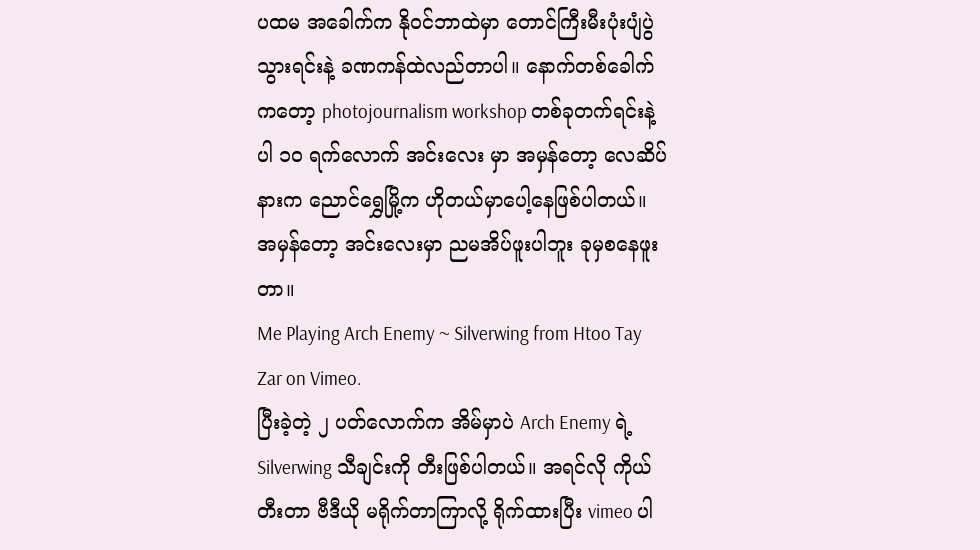ပထမ အခေါက်က နိုဝင်ဘာထဲမှာ တောင်ကြီးမီးပုံးပျံပွဲ သွားရင်းနဲ့ ခဏကန်ထဲလည်တာပါ။ နောက်တစ်ခေါက်ကတော့ photojournalism workshop တစ်ခုတက်ရင်းနဲ့ပါ ၁၀ ရက်လောက် အင်းလေး မှာ အမှန်တော့ လေဆိပ်နားက ညောင်ရွှေမြို့က ဟိုတယ်မှာပေါ့နေဖြစ်ပါတယ်။ အမှန်တော့ အင်းလေးမှာ ညမအိပ်ဖူးပါဘူး ခုမှစနေဖူးတာ။
Me Playing Arch Enemy ~ Silverwing from Htoo Tay Zar on Vimeo.
ပြီးခဲ့တဲ့ ၂ ပတ်လောက်က အိမ်မှာပဲ Arch Enemy ရဲ့ Silverwing သီချင်းကို တီးဖြစ်ပါတယ်။ အရင်လို ကိုယ်တီးတာ ဗီဒီယို မရိုက်တာကြာလို့ ရိုက်ထားပြီး vimeo ပါ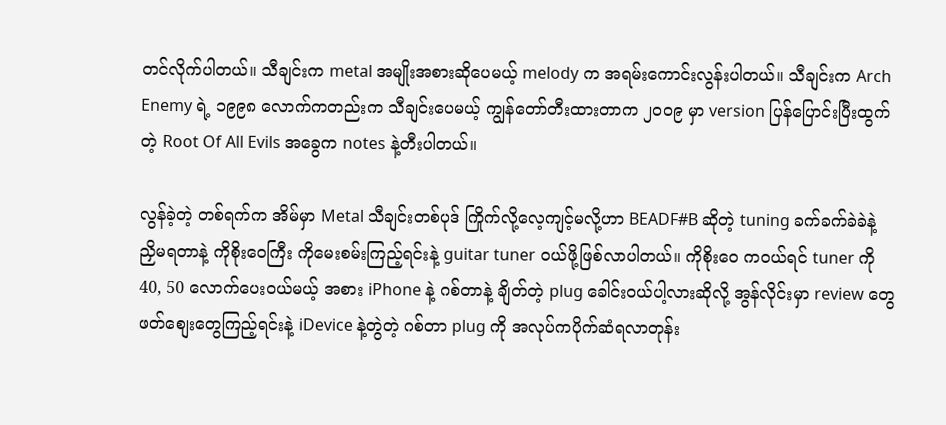တင်လိုက်ပါတယ်။ သီချင်းက metal အမျိုးအစားဆိုပေမယ့် melody က အရမ်းကောင်းလွန်းပါတယ်။ သီချင်းက Arch Enemy ရဲ့ ၁၉၉၈ လောက်ကတည်းက သီချင်းပေမယ့် ကျွန်တော်တီးထားတာက ၂၀၀၉ မှာ version ပြန်ပြောင်းပြီးထွက်တဲ့ Root Of All Evils အခွေက notes နဲ့တီးပါတယ်။

လွန်ခဲ့တဲ့ တစ်ရက်က အိမ်မှာ Metal သီချင်းတစ်ပုဒ် ကြိုက်လို့လေ့ကျင့်မလို့ဟာ BEADF#B ဆိုတဲ့ tuning ခက်ခက်ခဲခဲနဲ့ ညှိမရတာနဲ့ ကိုစိုးဝေကြီး ကိုမေးစမ်းကြည့်ရင်းနဲ့ guitar tuner ဝယ်ဖို့ဖြစ်လာပါတယ်။ ကိုစိုးဝေ ကဝယ်ရင် tuner ကို 40, 50 လောက်ပေးဝယ်မယ့် အစား iPhone နဲ့ ဂစ်တာနဲ့ ချိတ်တဲ့ plug ခေါင်းဝယ်ပါ့လားဆိုလို့ အွန်လိုင်းမှာ review တွေဖတ်စျေးတွေကြည့်ရင်းနဲ့ iDevice နဲ့တွဲတဲ့ ဂစ်တာ plug ကို အလုပ်ကပိုက်ဆံရလာတုန်း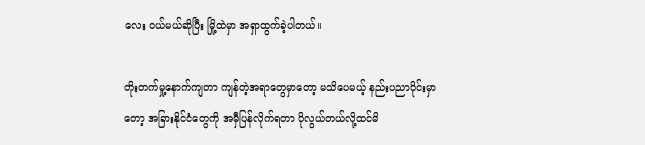လေး ဝယ်မယ်ဆိုပြီး မြို့ထဲမှာ အရှာထွက်ခဲ့ပါတယ်။

တိုးတက်မှု့နောက်ကျတာ ကျန်တဲ့အရာတွေမှာတော့ မသိပေမယ့် နည်းပညာပိုင်းမှာတော့ အခြားနိုင်ငံတွေကို အမှီပြန်လိုက်ရတာ ပိုလွယ်တယ်လို့ထင်မိ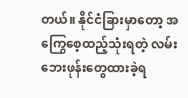တယ်။ နိုင်ငံခြားမှာတော့ အကြွေစေ့ထည့်သုံးရတဲ့ လမ်းဘေးဖုန်းတွေထားခဲ့ရ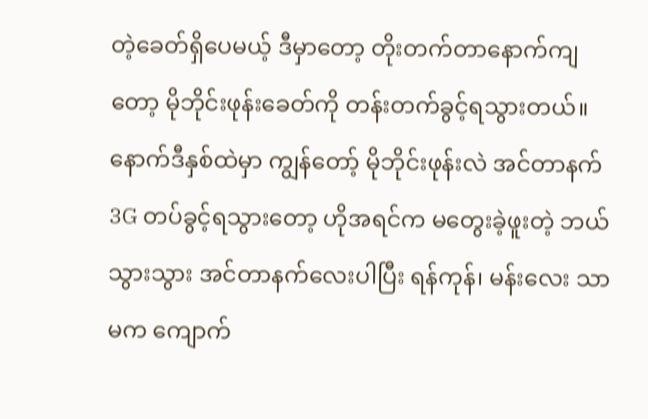တဲ့ခေတ်ရှိပေမယ့် ဒီမှာတော့ တိုးတက်တာနောက်ကျတော့ မိုဘိုင်းဖုန်းခေတ်ကို တန်းတက်ခွင့်ရသွားတယ်။ နောက်ဒီနှစ်ထဲမှာ ကျွန်တော့် မိုဘိုင်းဖုန်းလဲ အင်တာနက် 3G တပ်ခွင့်ရသွားတော့ ဟိုအရင်က မတွေးခဲ့ဖူးတဲ့ ဘယ်သွားသွား အင်တာနက်လေးပါပြီး ရန်ကုန်၊ မန်းလေး သာမက ကျောက်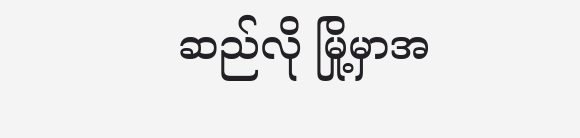ဆည်လို မြို့မှာအ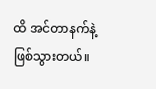ထိ အင်တာနက်နဲ့ဖြစ်သွားတယ်။